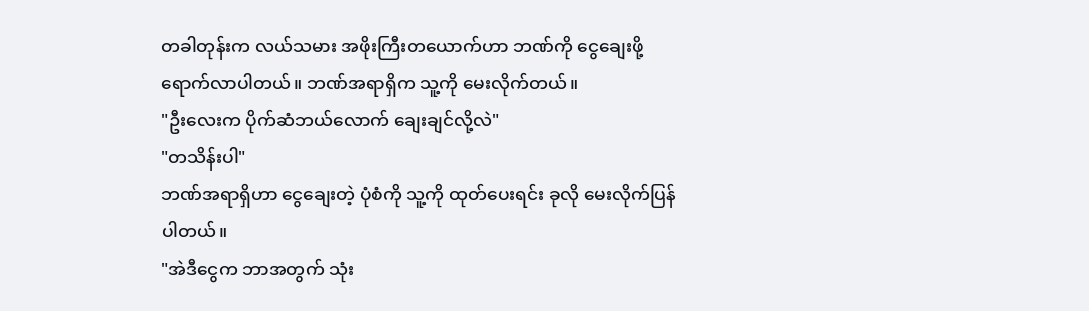တခါတုန်းက လယ်သမား အဖိုးကြီးတယောက်ဟာ ဘဏ်ကို ငွေချေးဖို့ ရောက်လာပါတယ်။ ဘဏ်အရာရှိက သူ့ကို မေးလိုက်တယ်။
"ဦးလေးက ပိုက်ဆံဘယ်လောက် ချေးချင်လို့လဲ"
"တသိန်းပါ"
ဘဏ်အရာရှိဟာ ငွေချေးတဲ့ ပုံစံကို သူ့ကို ထုတ်ပေးရင်း ခုလို မေးလိုက်ပြန်ပါတယ်။
"အဲဒီငွေက ဘာအတွက် သုံး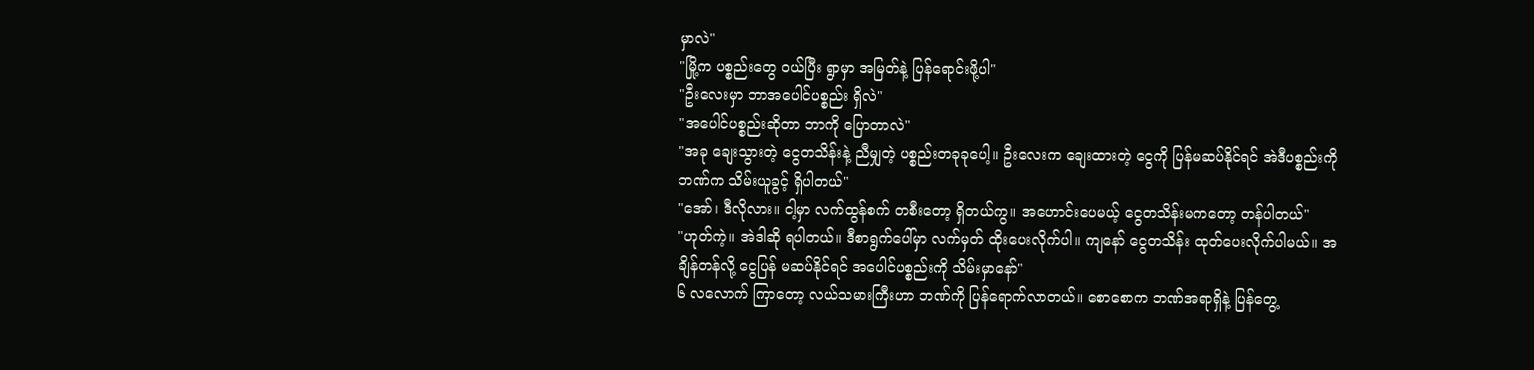မှာလဲ"
"မြို့က ပစ္စည်းတွေ ဝယ်ပြီး ရွာမှာ အမြတ်နဲ့ ပြန်ရောင်းဖို့ပါ"
"ဦးလေးမှာ ဘာအပေါင်ပစ္စည်း ရှိလဲ"
"အပေါင်ပစ္စည်းဆိုတာ ဘာကို ပြောတာလဲ"
"အခု ချေးသွားတဲ့ ငွေတသိန်းနဲ့ ညီမျှတဲ့ ပစ္စည်းတခုခုပေါ့။ ဦးလေးက ချေးထားတဲ့ ငွေကို ပြန်မဆပ်နိုင်ရင် အဲဒီပစ္စည်းကို ဘဏ်က သိမ်းယူခွင့် ရှိပါတယ်"
"အော်၊ ဒီလိုလား။ ငါ့မှာ လက်ထွန်စက် တစီးတော့ ရှိတယ်ကွ။ အဟောင်းပေမယ့် ငွေတသိန်းမကတော့ တန်ပါတယ်"
"ဟုတ်ကဲ့။ အဲဒါဆို ရပါတယ်။ ဒီစာရွက်ပေါ်မှာ လက်မှတ် ထိုးပေးလိုက်ပါ။ ကျနော် ငွေတသိန်း ထုတ်ပေးလိုက်ပါမယ်။ အချိန်တန်လို့ ငွေပြန် မဆပ်နိုင်ရင် အပေါင်ပစ္စည်းကို သိမ်းမှာနော်"
၆ လလောက် ကြာတော့ လယ်သမားကြီးဟာ ဘဏ်ကို ပြန်ရောက်လာတယ်။ စောစောက ဘဏ်အရာရှိနဲ့ ပြန်တွေ့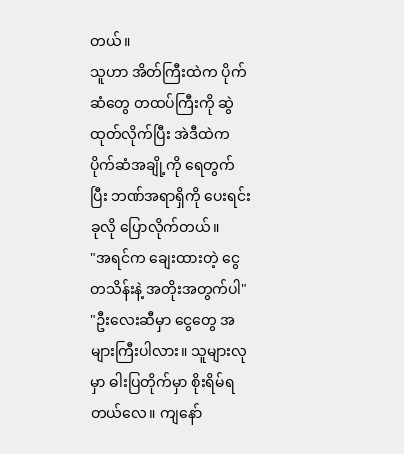တယ်။
သူဟာ အိတ်ကြီးထဲက ပိုက်ဆံတွေ တထပ်ကြီးကို ဆွဲထုတ်လိုက်ပြီး အဲဒီထဲက ပိုက်ဆံအချို့ကို ရေတွက်ပြီး ဘဏ်အရာရှိကို ပေးရင်း ခုလို ပြောလိုက်တယ်။
"အရင်က ချေးထားတဲ့ ငွေတသိန်းနဲ့ အတိုးအတွက်ပါ"
"ဦးလေးဆီမှာ ငွေတွေ အများကြီးပါလား။ သူများလုမှာ ဓါးပြတိုက်မှာ စိုးရိမ်ရတယ်လေ။ ကျနော်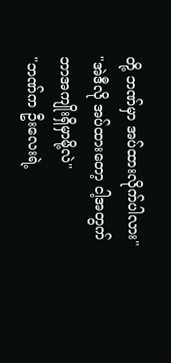တို့ ဘဏ်မှာ အပ်ထားလိုက်ပါလား"
"အဲဒီလို အပ်ထားတော့ ငါ့အတွက် ဘာအကျိုးရှိမှာမို့လဲ"
"ဘဏ်က ဦးလေးရဲ့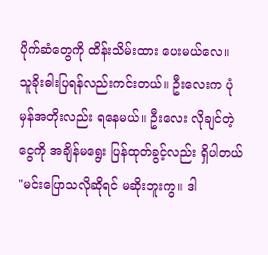ပိုက်ဆံတွေကို ထိန်းသိမ်းထား ပေးမယ်လေ။ သူခိုးဓါးပြရန်လည်းကင်းတယ်။ ဦးလေးက ပုံမှန်အတိုးလည်း ရနေမယ်။ ဦးလေး လိုချင်တဲ့ငွေကို အချိန်မရွေး ပြန်ထုတ်ခွင့်လည်း ရှိပါတယ်
"မင်းပြောသလိုဆိုရင် မဆိုးဘူးကွ။ ဒါ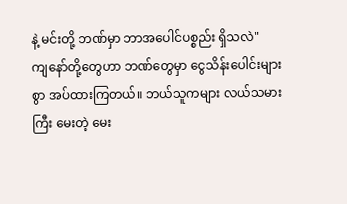နဲ့ မင်းတို့ ဘဏ်မှာ ဘာအပေါင်ပစ္စည်း ရှိသလဲ"
ကျနော်တို့တွေဟာ ဘဏ်တွေမှာ ငွေသိန်းပေါင်းများစွာ အပ်ထားကြတယ်။ ဘယ်သူကများ လယ်သမားကြီး မေးတဲ့ မေး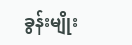ခွန်းမျိုး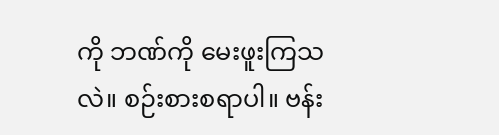ကို ဘဏ်ကို မေးဖူးကြသလဲ။ စဉ်းစားစရာပါ။ ဗန်း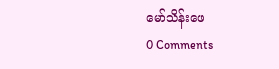မော်သိန်းဖေ
0 Comments